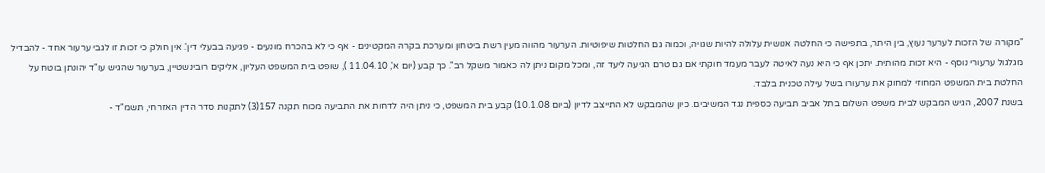"מקורה של הזכות לערער נעוץ, בין היתר, בתפישה כי החלטה אנושית עלולה להיות שגויה, וכמוה גם החלטות שיפוטיות. הערעור מהווה מעין רשת ביטחון ומערכת בקרה המקטינים - אף כי לא בהכרח מונעים - פגיעה בבעלי דין'. אין חולק כי זכות זו לגבי ערעור אחד - להבדיל מגלגול ערעורי נוסף - היא זכות מהותית. יתכן אף כי היא נעה לאיטה לעבר מעמד חוקתי אם גם טרם הגיעה ליעד זה, ומכל מקום ניתן לה כאמור משקל רב". כך קבע (יום א', 11.04.10 ), שופט בית המשפט העליון, אליקים רובינשטיין, בערעור שהגיש עו"ד יהונתן בוטח על החלטת בית המשפט המחוזי למחוק את ערעורו בשל עילה טכנית בלבד.
בשנת 2007, הגיש המבקש לבית משפט השלום בתל אביב תביעה כספית נגד המשיבים. כיון שהמבקש לא התייצב לדיון (ביום 10.1.08) קבע בית המשפט, כי ניתן היה לדחות את התביעה מכוח תקנה 157(3) לתקנות סדר הדין האזרחי, תשמ"ד -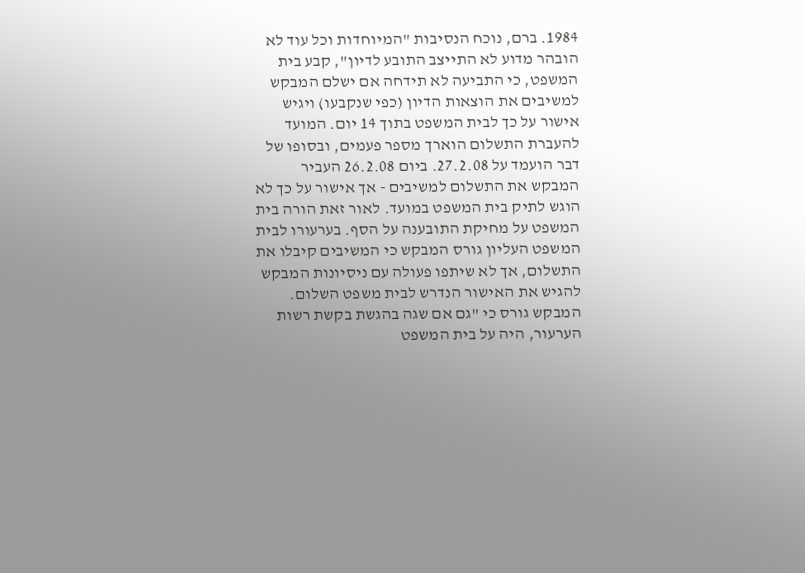1984. ברם, נוכח הנסיבות "המיוחדות וכל עוד לא הובהר מדוע לא התייצב התובע לדיון", קבע בית המשפט, כי התביעה לא תידחה אם ישלם המבקש למשיבים את הוצאות הדיון (כפי שנקבעו) ויגיש אישור על כך לבית המשפט בתוך 14 יום. המועד להעברת התשלום הוארך מספר פעמים, ובסופו של דבר הועמד על 27.2.08. ביום 26.2.08 העביר המבקש את התשלום למשיבים - אך אישור על כך לא הוגש לתיק בית המשפט במועד. לאור זאת הורה בית המשפט על מחיקת התובענה על הסף. בערעורו לבית המשפט העליון גורס המבקש כי המשיבים קיבלו את התשלום, אך לא שיתפו פעולה עם ניסיונות המבקש להגיש את האישור הנדרש לבית משפט השלום. המבקש גורס כי "גם אם שגה בהגשת בקשת רשות הערעור, היה על בית המשפט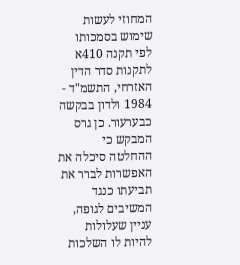המחוזי לעשות שימוש בסמכותו לפי תקנה 410א לתקנות סדר הדין האזרחי, התשמ"ד - 1984 ולדון בבקשה כבערעור. כן גרס המבקש כי ההחלטה סיכלה את האפשרות לברר את תביעתו כנגד המשיבים לגופה, עניין שעלולות להיות לו השלכות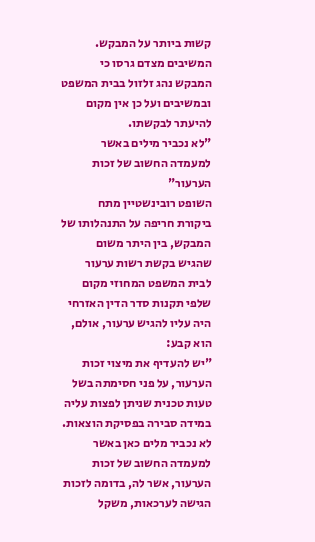קשות ביותר על המבקש. המשיבים מצדם גרסו כי המבקש נהג זלזול בבית המשפט ובמשיבים ועל כן אין מקום להיעתר לבקשתו.
"לא נכביר מילים באשר למעמדה החשוב של זכות הערעור"
השופט רובינשטיין מתח ביקורת חריפה על התנהלותו של המבקש, בין היתר משום שהגיש בקשת רשות ערעור לבית המשפט המחוזי מקום שלפי תקנות סדר הדין האזרחי היה עליו להגיש ערעור, אולם, הוא קבע:
"יש להעדיף את מיצוי זכות הערעור, על פני חסימתה בשל טעות טכנית שניתן לפצות עליה במידה סבירה בפסיקת הוצאות. לא נכביר מלים כאן באשר למעמדה החשוב של זכות הערעור, אשר לה, בדומה לזכות הגישה לערכאות, משקל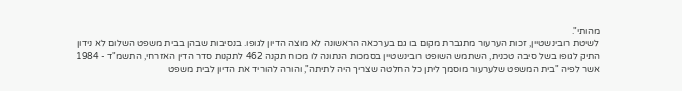מהותי".
לשיטת רובינשטיין, זכות הערעור מתגברת מקום בו גם בערכאה הראשונה לא מוצה הדיון לגופו. בנסיבות שבהן בבית משפט השלום לא נידון התיק לגופו בשל סיבה טכנית, השתמש השופט רובינשטיין בסמכות הנתונה לו מכוח תקנה 462 לתקנות סדר הדין האזרחי, התשמ"ד - 1984 אשר לפיה "בית המשפט שלערעור מוסמך ליתן כל החלטה שצריך היה לתיתה", והורה להוריד את הדיון לבית משפט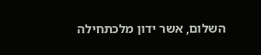השלום, אשר ידון מלכתחילה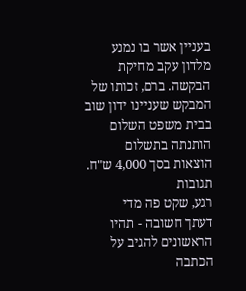בעניין אשר בו נמנע מלדון עקב מחיקת הבקשה. ברם, זכותו של המבקש שעניינו ידון שוב בבית משפט השלום הותנתה בתשלום הוצאות בסך 4,000 ש"ח.
תגובות
רגע, שקט פה מדי
דעתך חשובה - תהיו הראשונים להגיב על הכתבה